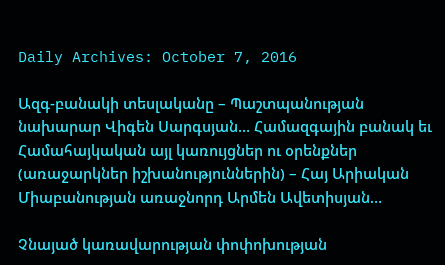Daily Archives: October 7, 2016

Ազգ-բանակի տեսլականը – Պաշտպանության նախարար Վիգեն Սարգսյան… Համազգային բանակ եւ Համահայկական այլ կառույցներ ու օրենքներ (առաջարկներ իշխանություններին) – Հայ Արիական Միաբանության առաջնորդ Արմեն Ավետիսյան…

Չնայած կառավարության փոփոխության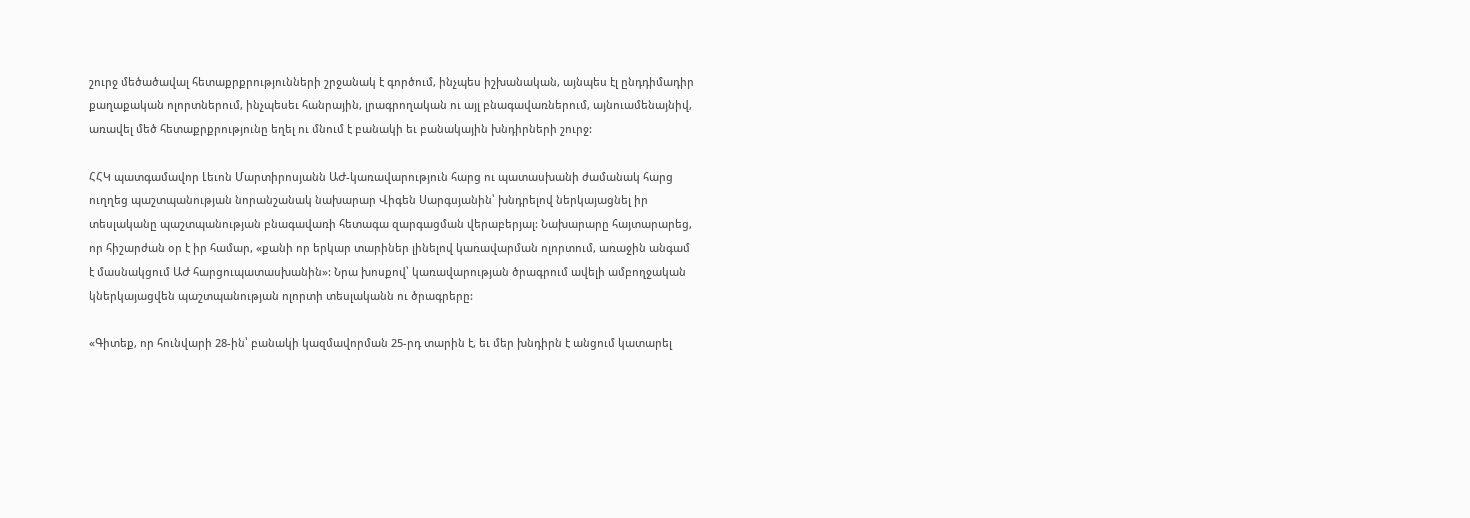շուրջ մեծածավալ հետաքրքրությունների շրջանակ է գործում, ինչպես իշխանական, այնպես էլ ընդդիմադիր քաղաքական ոլորտներում, ինչպեսեւ հանրային, լրագրողական ու այլ բնագավառներում, այնուամենայնիվ, առավել մեծ հետաքրքրությունը եղել ու մնում է բանակի եւ բանակային խնդիրների շուրջ:

ՀՀԿ պատգամավոր Լեւոն Մարտիրոսյանն ԱԺ-կառավարություն հարց ու պատասխանի ժամանակ հարց ուղղեց պաշտպանության նորանշանակ նախարար Վիգեն Սարգսյանին՝ խնդրելով ներկայացնել իր տեսլականը պաշտպանության բնագավառի հետագա զարգացման վերաբերյալ: Նախարարը հայտարարեց, որ հիշարժան օր է իր համար, «քանի որ երկար տարիներ լինելով կառավարման ոլորտում, առաջին անգամ է մասնակցում ԱԺ հարցուպատասխանին»: Նրա խոսքով՝ կառավարության ծրագրում ավելի ամբողջական կներկայացվեն պաշտպանության ոլորտի տեսլականն ու ծրագրերը:

«Գիտեք, որ հունվարի 28-ին՝ բանակի կազմավորման 25-րդ տարին է, եւ մեր խնդիրն է անցում կատարել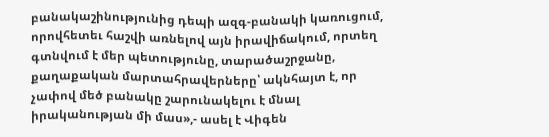բանակաշինությունից դեպի ազգ-բանակի կառուցում, որովհետեւ հաշվի առնելով այն իրավիճակում, որտեղ գտնվում է մեր պետությունը, տարածաշրջանը, քաղաքական մարտահրավերները՝ ակնհայտ է, որ չափով մեծ բանակը շարունակելու է մնալ իրականության մի մաս»,- ասել է Վիգեն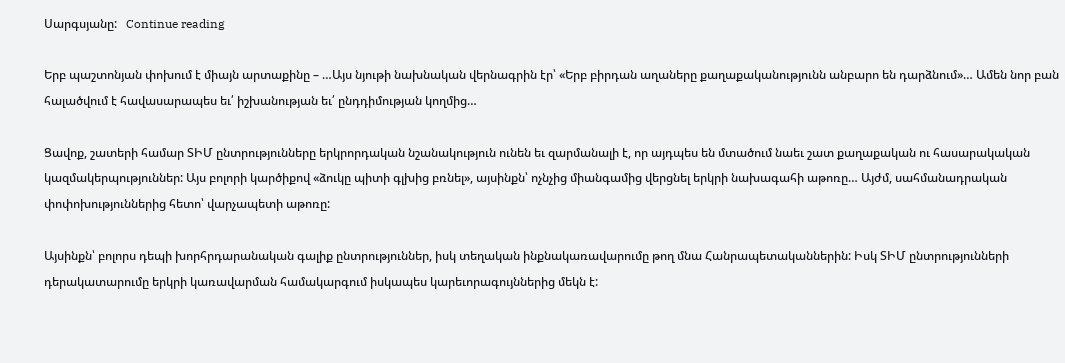Սարգսյանը:   Continue reading

Երբ պաշտոնյան փոխում է միայն արտաքինը – …Այս նյութի նախնական վերնագրին էր՝ «Երբ բիրդան աղաները քաղաքականությունն անբարո են դարձնում»… Ամեն նոր բան հալածվում է հավասարապես եւ՛ իշխանության եւ՛ ընդդիմության կողմից…

Ցավոք, շատերի համար ՏԻՄ ընտրությունները երկրորդական նշանակություն ունեն եւ զարմանալի է, որ այդպես են մտածում նաեւ շատ քաղաքական ու հասարակական կազմակերպություններ: Այս բոլորի կարծիքով «ձուկը պիտի գլխից բռնել», այսինքն՝ ոչնչից միանգամից վերցնել երկրի նախագահի աթոռը… Այժմ, սահմանադրական փոփոխություններից հետո՝ վարչապետի աթոռը:

Այսինքն՝ բոլորս դեպի խորհրդարանական գալիք ընտրություններ, իսկ տեղական ինքնակառավարումը թող մնա Հանրապետականներին: Իսկ ՏԻՄ ընտրությունների դերակատարումը երկրի կառավարման համակարգում իսկապես կարեւորագույններից մեկն է: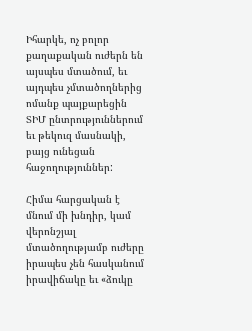Իհարկե, ոչ բոլոր քաղաքական ուժերն են այսպես մտածում, եւ այդպես չմտածողներից ոմանք պայքարեցին ՏԻՄ ընտրություններում եւ թեկուզ մասնակի, բայց ունեցան հաջողություններ:

Հիմա հարցական է մնում մի խնդիր, կամ վերոնշյալ մտածողությամբ ուժերը իրապես չեն հասկանում իրավիճակը եւ «ձուկը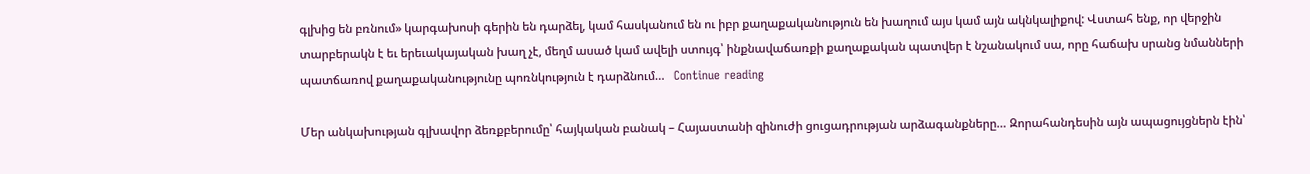գլխից են բռնում» կարգախոսի գերին են դարձել, կամ հասկանում են ու իբր քաղաքականություն են խաղում այս կամ այն ակնկալիքով: Վստահ ենք, որ վերջին տարբերակն է եւ երեւակայական խաղ չէ, մեղմ ասած կամ ավելի ստույգ՝ ինքնավաճառքի քաղաքական պատվեր է նշանակում սա, որը հաճախ սրանց նմանների պատճառով քաղաքականությունը պոռնկություն է դարձնում…   Continue reading

Մեր անկախության գլխավոր ձեռքբերումը՝ հայկական բանակ – Հայաստանի զինուժի ցուցադրության արձագանքները… Զորահանդեսին այն ապացույցներն էին՝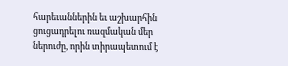հարեւաններին եւ աշխարհին ցուցադրելու ռազմական մեր ներուժը, որին տիրապետում է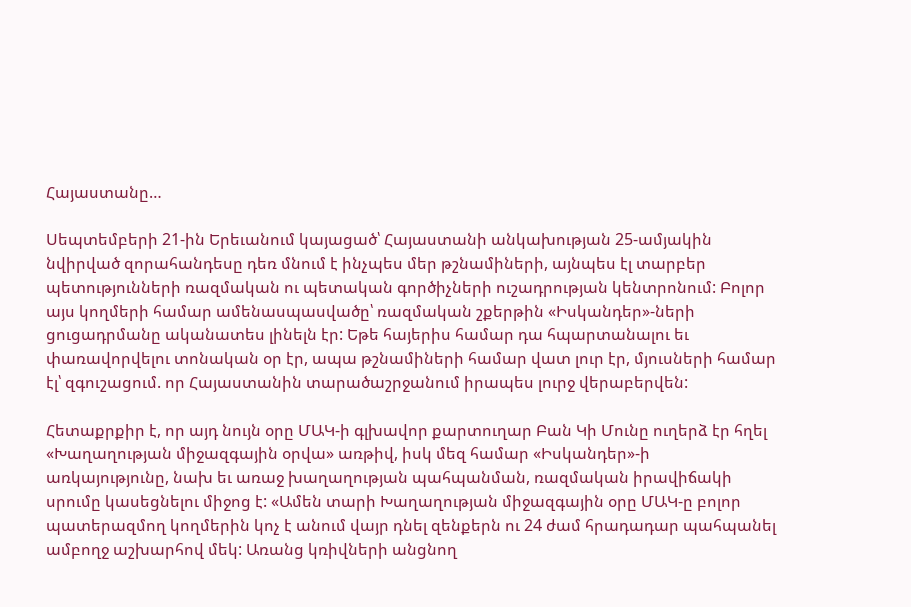Հայաստանը…

Սեպտեմբերի 21-ին Երեւանում կայացած՝ Հայաստանի անկախության 25-ամյակին նվիրված զորահանդեսը դեռ մնում է ինչպես մեր թշնամիների, այնպես էլ տարբեր պետությունների ռազմական ու պետական գործիչների ուշադրության կենտրոնում: Բոլոր այս կողմերի համար ամենասպասվածը՝ ռազմական շքերթին «Իսկանդեր»-ների ցուցադրմանը ականատես լինելն էր: Եթե հայերիս համար դա հպարտանալու եւ փառավորվելու տոնական օր էր, ապա թշնամիների համար վատ լուր էր, մյուսների համար էլ՝ զգուշացում. որ Հայաստանին տարածաշրջանում իրապես լուրջ վերաբերվեն:

Հետաքրքիր է, որ այդ նույն օրը ՄԱԿ-ի գլխավոր քարտուղար Բան Կի Մունը ուղերձ էր հղել «Խաղաղության միջազգային օրվա» առթիվ, իսկ մեզ համար «Իսկանդեր»-ի առկայությունը, նախ եւ առաջ խաղաղության պահպանման, ռազմական իրավիճակի սրումը կասեցնելու միջոց է: «Ամեն տարի Խաղաղության միջազգային օրը ՄԱԿ-ը բոլոր պատերազմող կողմերին կոչ է անում վայր դնել զենքերն ու 24 ժամ հրադադար պահպանել ամբողջ աշխարհով մեկ: Առանց կռիվների անցնող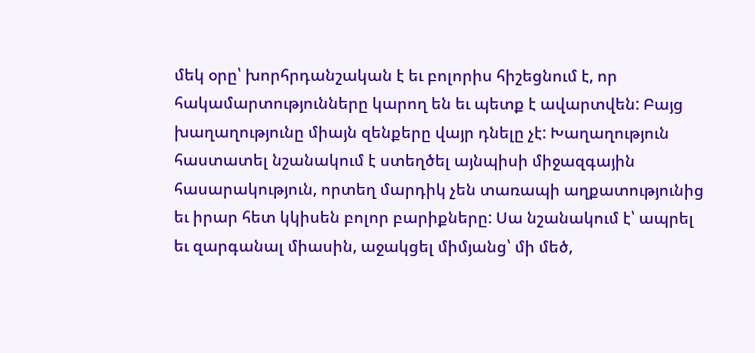մեկ օրը՝ խորհրդանշական է եւ բոլորիս հիշեցնում է, որ հակամարտությունները կարող են եւ պետք է ավարտվեն: Բայց խաղաղությունը միայն զենքերը վայր դնելը չէ: Խաղաղություն հաստատել նշանակում է ստեղծել այնպիսի միջազգային հասարակություն, որտեղ մարդիկ չեն տառապի աղքատությունից եւ իրար հետ կկիսեն բոլոր բարիքները: Սա նշանակում է՝ ապրել եւ զարգանալ միասին, աջակցել միմյանց՝ մի մեծ,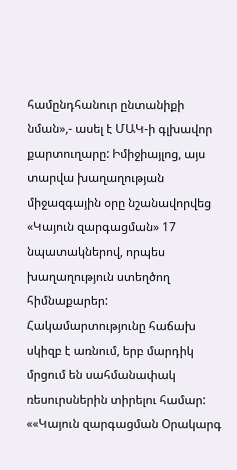համընդհանուր ընտանիքի նման»,- ասել է ՄԱԿ-ի գլխավոր քարտուղարը: Իմիջիայլոց, այս տարվա խաղաղության միջազգային օրը նշանավորվեց «Կայուն զարգացման» 17 նպատակներով, որպես խաղաղություն ստեղծող հիմնաքարեր: Հակամարտությունը հաճախ սկիզբ է առնում, երբ մարդիկ մրցում են սահմանափակ ռեսուրսներին տիրելու համար: ««Կայուն զարգացման Օրակարգ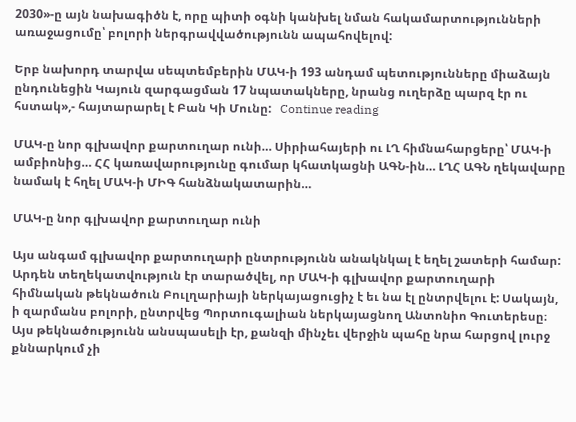2030»-ը այն նախագիծն է, որը պիտի օգնի կանխել նման հակամարտությունների առաջացումը՝ բոլորի ներգրավվածությունն ապահովելով:

Երբ նախորդ տարվա սեպտեմբերին ՄԱԿ-ի 193 անդամ պետությունները միաձայն ընդունեցին Կայուն զարգացման 17 նպատակները, նրանց ուղերձը պարզ էր ու հստակ»,- հայտարարել է Բան Կի Մունը:   Continue reading

ՄԱԿ-ը նոր գլխավոր քարտուղար ունի… Սիրիահայերի ու ԼՂ հիմնահարցերը՝ ՄԱԿ-ի ամբիոնից… ՀՀ կառավարությունը գումար կհատկացնի ԱԳՆ-ին… ԼՂՀ ԱԳՆ ղեկավարը նամակ է հղել ՄԱԿ-ի ՄԻԳ հանձնակատարին…

ՄԱԿ-ը նոր գլխավոր քարտուղար ունի

Այս անգամ գլխավոր քարտուղարի ընտրությունն անակնկալ է եղել շատերի համար: Արդեն տեղեկատվություն էր տարածվել, որ ՄԱԿ-ի գլխավոր քարտուղարի հիմնական թեկնածուն Բուլղարիայի ներկայացուցիչ է եւ նա էլ ընտրվելու է: Սակայն, ի զարմանս բոլորի, ընտրվեց Պորտուգալիան ներկայացնող Անտոնիո Գուտերեսը։ Այս թեկնածությունն անսպասելի էր, քանզի մինչեւ վերջին պահը նրա հարցով լուրջ քննարկում չի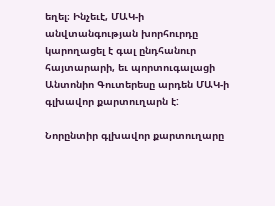եղել։ Ինչեւէ, ՄԱԿ-ի անվտանգության խորհուրդը կարողացել է գալ ընդհանուր հայտարարի, եւ պորտուգալացի Անտոնիո Գուտերեսը արդեն ՄԱԿ-ի գլխավոր քարտուղարն է:

Նորընտիր գլխավոր քարտուղարը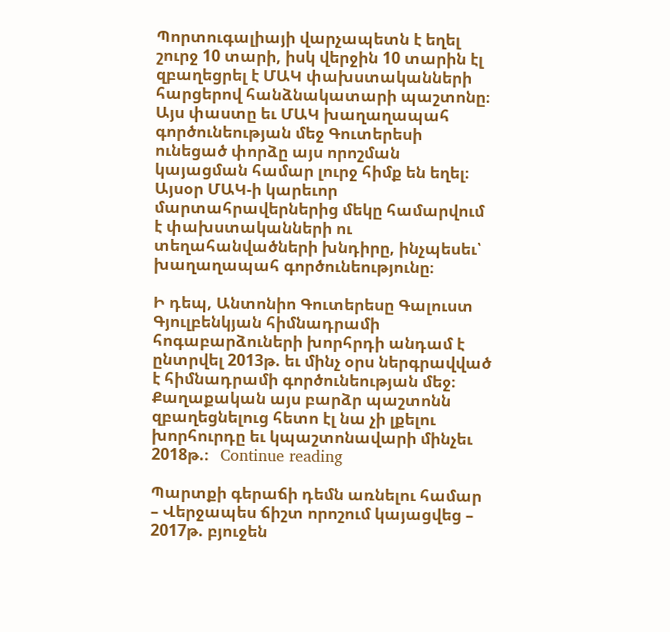Պորտուգալիայի վարչապետն է եղել շուրջ 10 տարի, իսկ վերջին 10 տարին էլ զբաղեցրել է ՄԱԿ փախստականների հարցերով հանձնակատարի պաշտոնը։ Այս փաստը եւ ՄԱԿ խաղաղապահ գործունեության մեջ Գուտերեսի ունեցած փորձը այս որոշման կայացման համար լուրջ հիմք են եղել։ Այսօր ՄԱԿ-ի կարեւոր մարտահրավերներից մեկը համարվում է փախստականների ու տեղահանվածների խնդիրը, ինչպեսեւ՝ խաղաղապահ գործունեությունը։

Ի դեպ, Անտոնիո Գուտերեսը Գալուստ Գյուլբենկյան հիմնադրամի հոգաբարձուների խորհրդի անդամ է ընտրվել 2013թ. եւ մինչ օրս ներգրավված է հիմնադրամի գործունեության մեջ։ Քաղաքական այս բարձր պաշտոնն զբաղեցնելուց հետո էլ նա չի լքելու խորհուրդը եւ կպաշտոնավարի մինչեւ 2018թ.։   Continue reading

Պարտքի գերաճի դեմն առնելու համար – Վերջապես ճիշտ որոշում կայացվեց – 2017թ. բյուջեն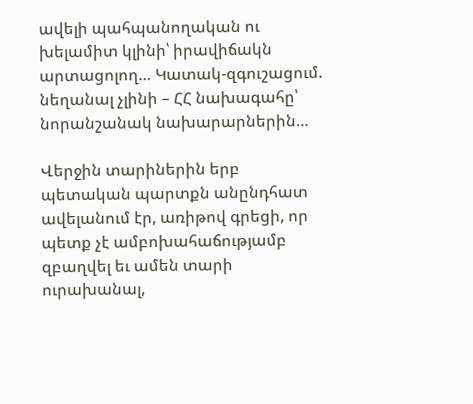ավելի պահպանողական ու խելամիտ կլինի՝ իրավիճակն արտացոլող… Կատակ-զգուշացում. նեղանալ չլինի – ՀՀ նախագահը՝ նորանշանակ նախարարներին…

Վերջին տարիներին երբ պետական պարտքն անընդհատ ավելանում էր, առիթով գրեցի, որ պետք չէ ամբոխահաճությամբ զբաղվել եւ ամեն տարի ուրախանալ,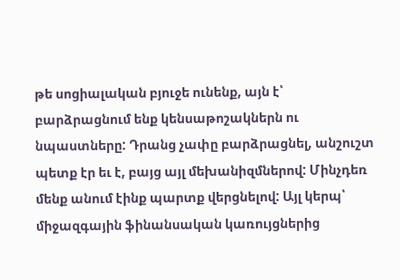թե սոցիալական բյուջե ունենք, այն է՝ բարձրացնում ենք կենսաթոշակներն ու նպաստները: Դրանց չափը բարձրացնել, անշուշտ պետք էր եւ է, բայց այլ մեխանիզմներով: Մինչդեռ մենք անում էինք պարտք վերցնելով: Այլ կերպ՝ միջազգային ֆինանսական կառույցներից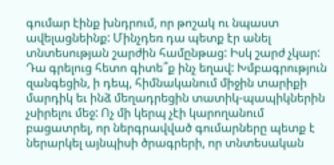գումար էինք խնդրում, որ թոշակ ու նպաստ ավելացնեինք: Մինչդեռ դա պետք էր անել տնտեսության շարժին համընթաց: Իսկ շարժ չկար: Դա գրելուց հետո գիտե՞ք ինչ եղավ: Խմբագրություն զանգեցին, ի դեպ, հիմնականում միջին տարիքի մարդիկ եւ ինձ մեղադրեցին տատիկ-պապիկներին չսիրելու մեջ: Ոչ մի կերպ չէի կարողանում բացատրել, որ ներգրավված գումարները պետք է ներարկել այնպիսի ծրագրերի, որ տնտեսական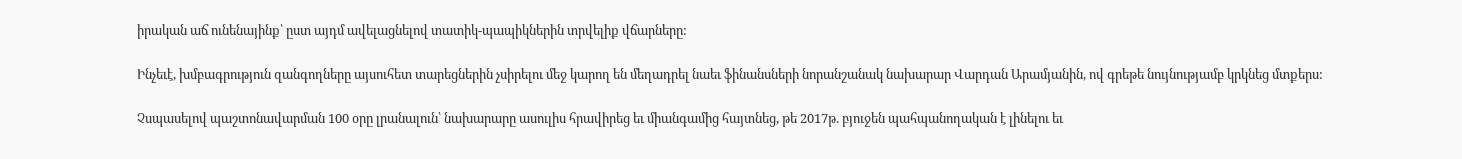իրական աճ ունենայինք՝ ըստ այդմ ավելացնելով տատիկ-պապիկներին տրվելիք վճարները:

Ինչեւէ, խմբագրություն զանգողները այսուհետ տարեցներին չսիրելու մեջ կարող են մեղադրել նաեւ ֆինանսների նորանշանակ նախարար Վարդան Արամյանին, ով գրեթե նույնությամբ կրկնեց մտքերս:

Չսպասելով պաշտոնավարման 100 օրը լրանալուն՝ նախարարը ասուլիս հրավիրեց եւ միանգամից հայտնեց, թե 2017թ. բյուջեն պահպանողական է լինելու եւ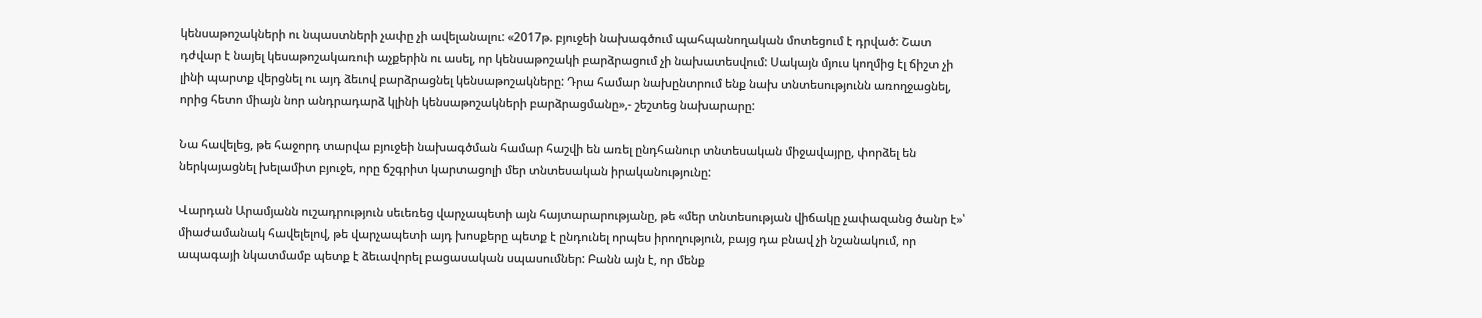կենսաթոշակների ու նպաստների չափը չի ավելանալու: «2017թ. բյուջեի նախագծում պահպանողական մոտեցում է դրված: Շատ դժվար է նայել կեսաթոշակառուի աչքերին ու ասել, որ կենսաթոշակի բարձրացում չի նախատեսվում: Սակայն մյուս կողմից էլ ճիշտ չի լինի պարտք վերցնել ու այդ ձեւով բարձրացնել կենսաթոշակները: Դրա համար նախընտրում ենք նախ տնտեսությունն առողջացնել, որից հետո միայն նոր անդրադարձ կլինի կենսաթոշակների բարձրացմանը»,- շեշտեց նախարարը:

Նա հավելեց, թե հաջորդ տարվա բյուջեի նախագծման համար հաշվի են առել ընդհանուր տնտեսական միջավայրը, փորձել են ներկայացնել խելամիտ բյուջե, որը ճշգրիտ կարտացոլի մեր տնտեսական իրականությունը:

Վարդան Արամյանն ուշադրություն սեւեռեց վարչապետի այն հայտարարությանը, թե «մեր տնտեսության վիճակը չափազանց ծանր է»՝ միաժամանակ հավելելով, թե վարչապետի այդ խոսքերը պետք է ընդունել որպես իրողություն, բայց դա բնավ չի նշանակում, որ ապագայի նկատմամբ պետք է ձեւավորել բացասական սպասումներ: Բանն այն է, որ մենք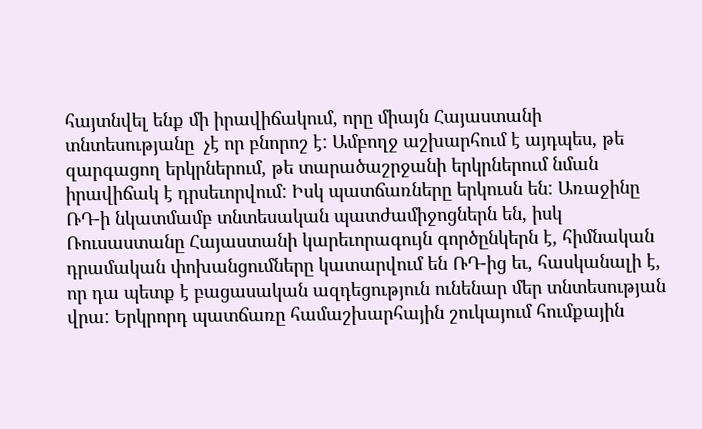հայտնվել ենք մի իրավիճակում, որը միայն Հայաստանի տնտեսությանը  չէ որ բնորոշ է: Ամբողջ աշխարհում է այդպես, թե զարգացող երկրներում, թե տարածաշրջանի երկրներում նման իրավիճակ է դրսեւորվում: Իսկ պատճառները երկուսն են: Առաջինը ՌԴ-ի նկատմամբ տնտեսական պատժամիջոցներն են, իսկ Ռուսաստանը Հայաստանի կարեւորագույն գործընկերն է, հիմնական դրամական փոխանցումները կատարվում են ՌԴ-ից եւ, հասկանալի է, որ դա պետք է բացասական ազդեցություն ունենար մեր տնտեսության վրա: Երկրորդ պատճառը համաշխարհային շուկայում հումքային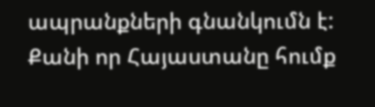ապրանքների գնանկումն է: Քանի որ Հայաստանը հումք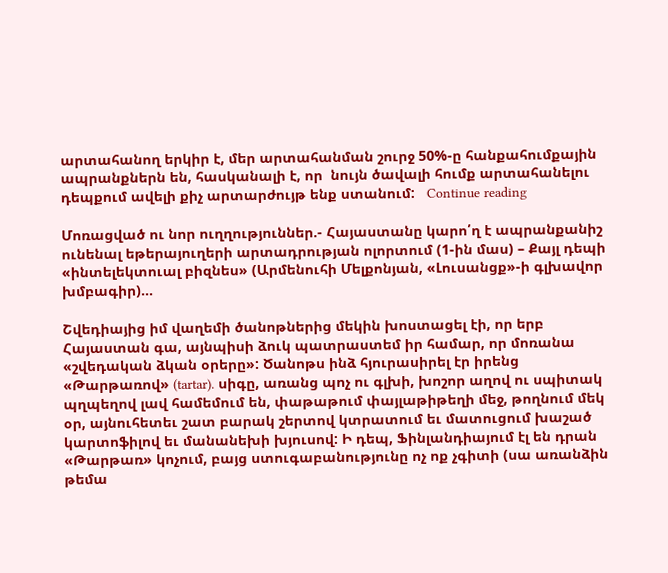արտահանող երկիր է, մեր արտահանման շուրջ 50%-ը հանքահումքային ապրանքներն են, հասկանալի է, որ  նույն ծավալի հումք արտահանելու դեպքում ավելի քիչ արտարժույթ ենք ստանում:   Continue reading

Մոռացված ու նոր ուղղություններ.- Հայաստանը կարո՛ղ է ապրանքանիշ ունենալ եթերայուղերի արտադրության ոլորտում (1-ին մաս) – Քայլ դեպի «ինտելեկտուալ բիզնես» (Արմենուհի Մելքոնյան, «Լուսանցք»-ի գլխավոր խմբագիր)…

Շվեդիայից իմ վաղեմի ծանոթներից մեկին խոստացել էի, որ երբ Հայաստան գա, այնպիսի ձուկ պատրաստեմ իր համար, որ մոռանա «շվեդական ձկան օրերը»: Ծանոթս ինձ հյուրասիրել էր իրենց «Թարթառով» (tartar). սիգը, առանց պոչ ու գլխի, խոշոր աղով ու սպիտակ պղպեղով լավ համեմում են, փաթաթում փայլաթիթեղի մեջ, թողնում մեկ օր, այնուհետեւ շատ բարակ շերտով կտրատում եւ մատուցում խաշած կարտոֆիլով եւ մանանեխի խյուսով: Ի դեպ, Ֆինլանդիայում էլ են դրան «Թարթառ» կոչում, բայց ստուգաբանությունը ոչ ոք չգիտի (սա առանձին թեմա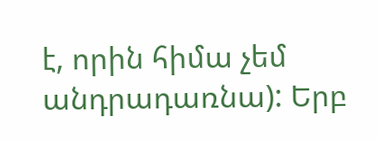է, որին հիմա չեմ անդրադառնա): Երբ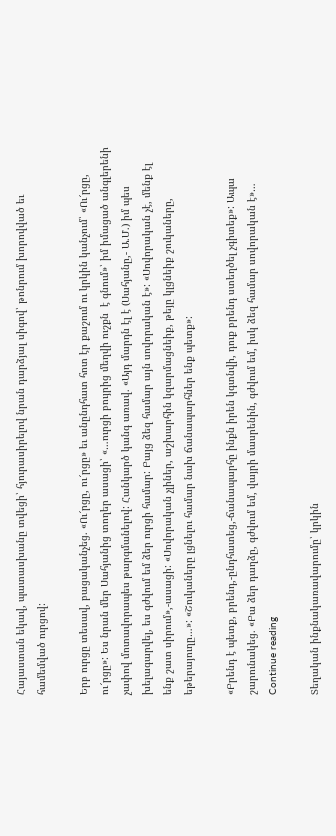Հայաստան եկավ, պատասխանը տվեցի՝ հյուրասիրելով նրան դարձյալ սիգով՝ թոնրում խորովված եւ համեմված ուրցով:

Երբ ուրցը տեսավ, բացականչեց. «Ու՜րցը, ու՜րցը» եւ անընդհատ հոտ էր քաշում ու կրկին կանչում՝ «Ու՜րցը, ու՜րցը»: Ես նրան մեր Սահյանից տողեր ասացի՝ «…ուրցի բույրից մեղվի ուշքն  է գնում»՝ իմ իմացած անգլերենի չափով մոտավորապես թարգմանելով: Հանկարծ կանգ առավ. «Այդ մարդն էլ է (Սահյանը,- Ա.Մ.) իմ պես խելագարվել, ես գժվում եմ ձեր ուրցի համար: Բայց ձեզ համար այն սովորական է»: «Սովորական չէ, մենք էլ ենք շատ սիրում»,-ասացի: «Սովորական չլիներ, աշխարհին կզարմացնեիք, թեյը կլցնեիք շուկաները, եթերայուղը…»: «Շուկաները լցնելու համար նախ ճանապարհներ ենք պետք»:

«Բրենդ է պետք, բրենդ,-ընդհատեց,-ճանապարհը ինքն իրեն կգտնվի, դուք բրենդ ստեղծել չգիտեք»: Ապա շարունակեց. «Բա ձեր դաղձը, գժվում եմ, վայրի մասրենին, գժվում եմ, իսկ ձեզ համար սովորական է»…   Continue reading

Տեղական ինքնակառավարումը՝ կրկին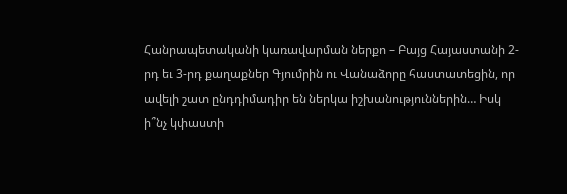Հանրապետականի կառավարման ներքո – Բայց Հայաստանի 2-րդ եւ 3-րդ քաղաքներ Գյումրին ու Վանաձորը հաստատեցին, որ ավելի շատ ընդդիմադիր են ներկա իշխանություններին… Իսկ ի՞նչ կփաստի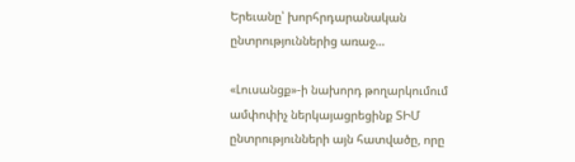Երեւանը՝ խորհրդարանական ընտրություններից առաջ…

«Լուսանցք»-ի նախորդ թողարկումում ամփոփիչ ներկայացրեցինք ՏԻՄ ընտրությունների այն հատվածը, որը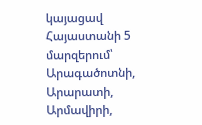կայացավ Հայաստանի 5 մարզերում՝ Արագածոտնի, Արարատի, Արմավիրի,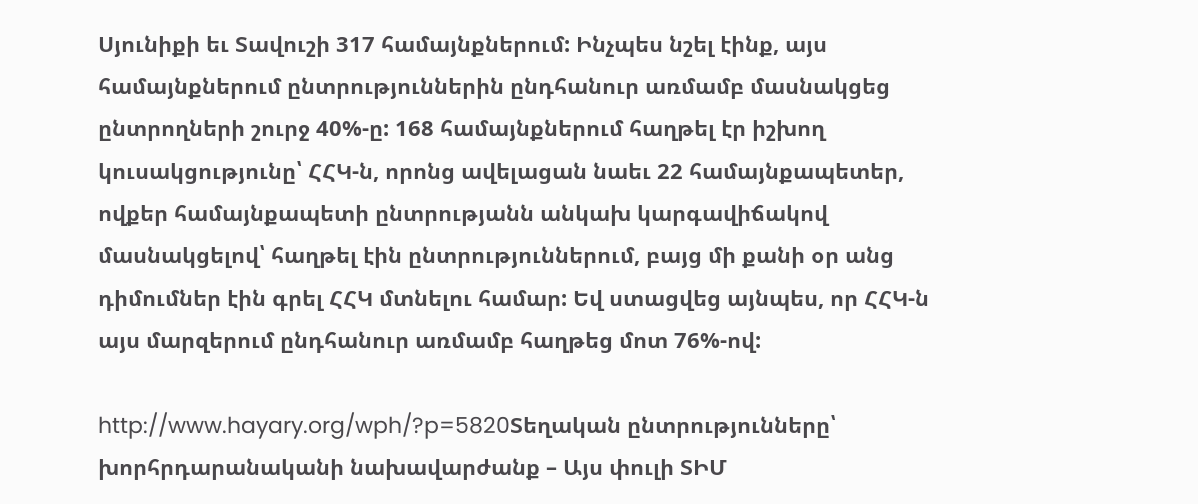Սյունիքի եւ Տավուշի 317 համայնքներում: Ինչպես նշել էինք, այս համայնքներում ընտրություններին ընդհանուր առմամբ մասնակցեց ընտրողների շուրջ 40%-ը: 168 համայնքներում հաղթել էր իշխող կուսակցությունը՝ ՀՀԿ-ն, որոնց ավելացան նաեւ 22 համայնքապետեր, ովքեր համայնքապետի ընտրությանն անկախ կարգավիճակով մասնակցելով՝ հաղթել էին ընտրություններում, բայց մի քանի օր անց դիմումներ էին գրել ՀՀԿ մտնելու համար: Եվ ստացվեց այնպես, որ ՀՀԿ-ն այս մարզերում ընդհանուր առմամբ հաղթեց մոտ 76%-ով:

http://www.hayary.org/wph/?p=5820Տեղական ընտրությունները՝ խորհրդարանականի նախավարժանք – Այս փուլի ՏԻՄ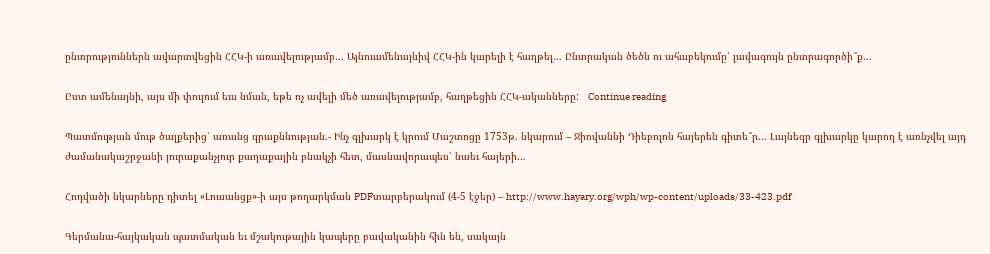ընտրություններն ավարտվեցին ՀՀԿ-ի առավելությամբ… Այնուամենայնիվ ՀՀԿ-ին կարելի է հաղթել… Ընտրական ծեծն ու ահաբեկումը՝ լավագույն ընտրագործի՞ք…

Ըստ ամենայնի, այս մի փուլում եւս նման, եթե ոչ ավելի մեծ առավելությամբ, հաղթեցին ՀՀԿ-ականները:   Continue reading

Պատմության մութ ծալքերից՝ առանց գրաքննության.- Ինչ գլխարկ է կրում Մաշտոցը 1753թ. նկարում – Ջիովաննի Դիեբոլոն հայերեն գիտե՞ր… Լայնեզր գլխարկը կարող է առնչվել այդ ժամանակաշրջանի յուրաքանչյուր քաղաքային բնակչի հետ, մասնավորապես՝ նաեւ հայերի…

Հոդվածի նկարները դիտել «Լուսանցք»-ի այս թողարկման PDFտարբերակում (4-5 էջեր) – http://www.hayary.org/wph/wp-content/uploads/33-423.pdf

Գերմանա-հայկական պատմական եւ մշակութային կապերը բավականին հին են, սակայն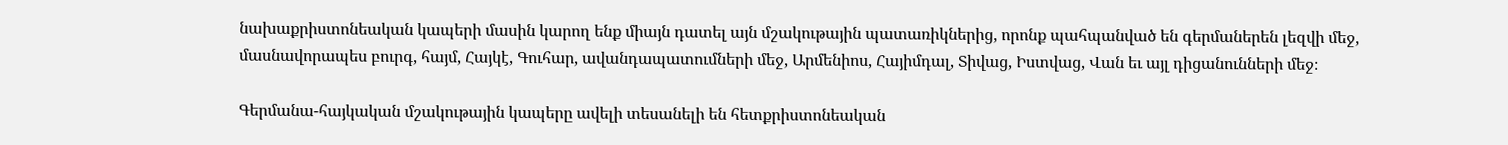նախաքրիստոնեական կապերի մասին կարող ենք միայն դատել այն մշակութային պատառիկներից, որոնք պահպանված են գերմաներեն լեզվի մեջ, մասնավորապես բուրգ, հայմ, Հայկէ, Գուհար, ավանդապատումների մեջ, Արմենիոս, Հայիմդալ, Տիվաց, Իստվաց, Վան եւ այլ դիցանունների մեջ։

Գերմանա-հայկական մշակութային կապերը ավելի տեսանելի են հետքրիստոնեական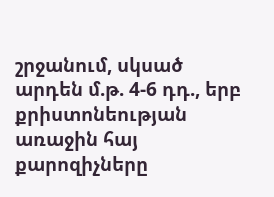շրջանում, սկսած արդեն մ.թ. 4-6 դդ., երբ քրիստոնեության առաջին հայ քարոզիչները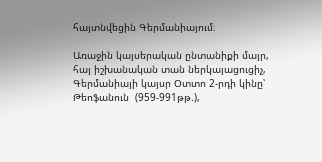հայտնվեցին Գերմանիայում։

Առաջին կայսերական ընտանիքի մայր, հայ իշխանական տան ներկայացուցիչ, Գերմանիայի կայսր Օտտո 2-րդի կինը՝ Թեոֆանուն  (959-991թթ.),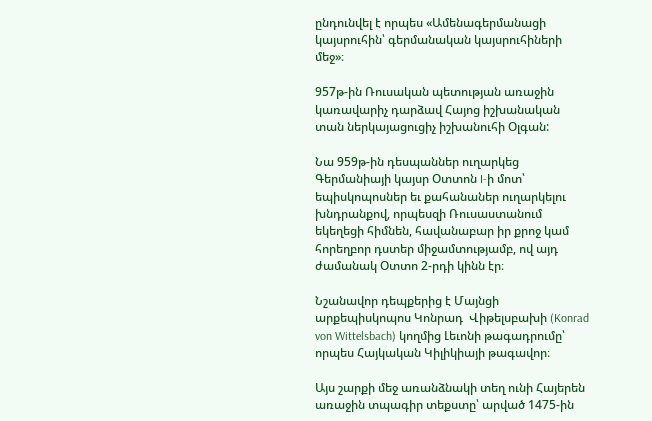ընդունվել է որպես «Ամենագերմանացի կայսրուհին՝ գերմանական կայսրուհիների մեջ»։

957թ-ին Ռուսական պետության առաջին կառավարիչ դարձավ Հայոց իշխանական տան ներկայացուցիչ իշխանուհի Օլգան:

Նա 959թ-ին դեսպաններ ուղարկեց Գերմանիայի կայսր Օտտոն I-ի մոտ՝ եպիսկոպոսներ եւ քահանաներ ուղարկելու խնդրանքով, որպեսզի Ռուսաստանում եկեղեցի հիմնեն, հավանաբար իր քրոջ կամ հորեղբոր դստեր միջամտությամբ, ով այդ ժամանակ Օտտո 2-րդի կինն էր։

Նշանավոր դեպքերից է Մայնցի արքեպիսկոպոս Կոնրադ  Վիթելսբախի (Konrad von Wittelsbach) կողմից Լեւոնի թագադրումը՝ որպես Հայկական Կիլիկիայի թագավոր։

Այս շարքի մեջ առանձնակի տեղ ունի Հայերեն առաջին տպագիր տեքստը՝ արված 1475-ին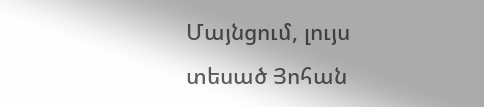Մայնցում, լույս տեսած Յոհան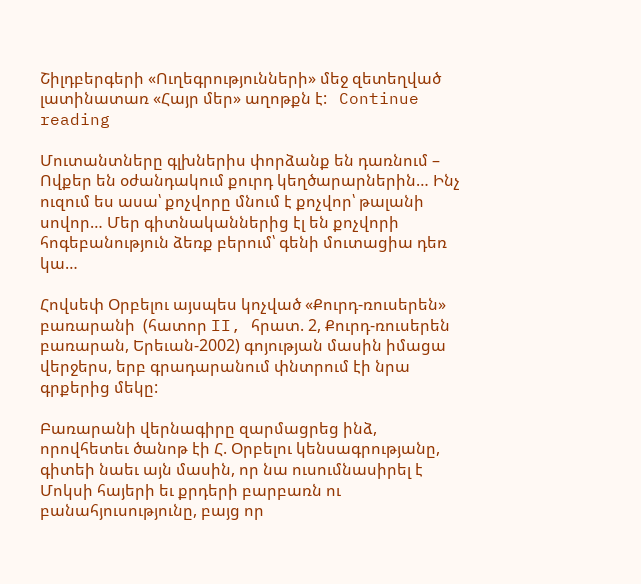Շիլդբերգերի «Ուղեգրությունների» մեջ զետեղված լատինատառ «Հայր մեր» աղոթքն է:   Continue reading

Մուտանտները գլխներիս փորձանք են դառնում – Ովքեր են օժանդակում քուրդ կեղծարարներին… Ինչ ուզում ես ասա՝ քոչվորը մնում է քոչվոր՝ թալանի սովոր… Մեր գիտնականներից էլ են քոչվորի հոգեբանություն ձեռք բերում՝ գենի մուտացիա դեռ կա…

Հովսեփ Օրբելու այսպես կոչված «Քուրդ-ռուսերեն» բառարանի  (հատոր II, հրատ. 2, Քուրդ-ռուսերեն բառարան, Երեւան-2002) գոյության մասին իմացա վերջերս, երբ գրադարանում փնտրում էի նրա գրքերից մեկը:

Բառարանի վերնագիրը զարմացրեց ինձ, որովհետեւ ծանոթ էի Հ. Օրբելու կենսագրությանը, գիտեի նաեւ այն մասին, որ նա ուսումնասիրել է Մոկսի հայերի եւ քրդերի բարբառն ու բանահյուսությունը, բայց որ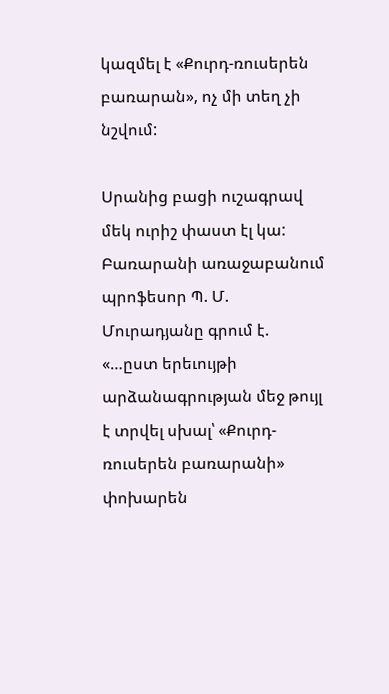կազմել է «Քուրդ-ռուսերեն բառարան», ոչ մի տեղ չի նշվում:

Սրանից բացի ուշագրավ մեկ ուրիշ փաստ էլ կա: Բառարանի առաջաբանում պրոֆեսոր Պ. Մ. Մուրադյանը գրում է. «…ըստ երեւույթի արձանագրության մեջ թույլ է տրվել սխալ՝ «Քուրդ-ռուսերեն բառարանի» փոխարեն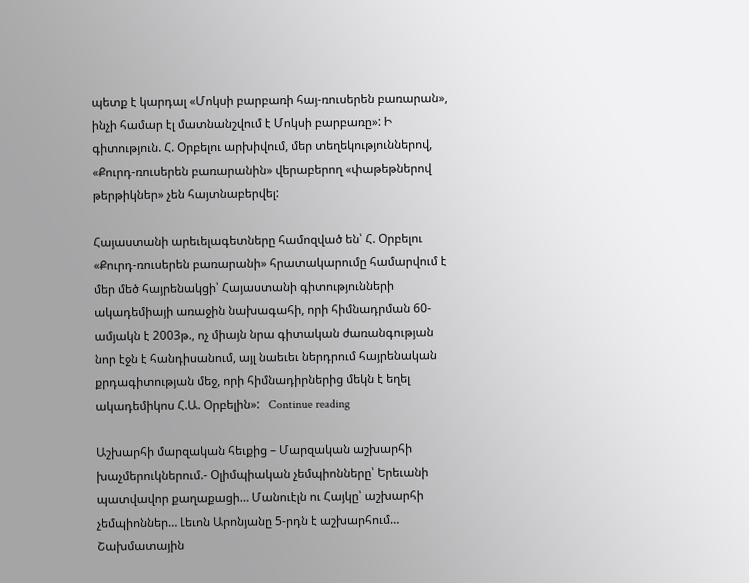պետք է կարդալ «Մոկսի բարբառի հայ-ռուսերեն բառարան», ինչի համար էլ մատնանշվում է Մոկսի բարբառը»: Ի գիտություն. Հ. Օրբելու արխիվում, մեր տեղեկություններով, «Քուրդ-ռուսերեն բառարանին» վերաբերող «փաթեթներով թերթիկներ» չեն հայտնաբերվել:

Հայաստանի արեւելագետները համոզված են՝ Հ. Օրբելու «Քուրդ-ռուսերեն բառարանի» հրատակարումը համարվում է մեր մեծ հայրենակցի՝ Հայաստանի գիտությունների ակադեմիայի առաջին նախագահի, որի հիմնադրման 60-ամյակն է 2003թ., ոչ միայն նրա գիտական ժառանգության նոր էջն է հանդիսանում, այլ նաեւեւ ներդրում հայրենական քրդագիտության մեջ, որի հիմնադիրներից մեկն է եղել ակադեմիկոս Հ.Ա. Օրբելին»:   Continue reading

Աշխարհի մարզական հեւքից – Մարզական աշխարհի խաչմերուկներում.- Օլիմպիական չեմպիոնները՝ Երեւանի պատվավոր քաղաքացի… Մանուէլն ու Հայկը՝ աշխարհի չեմպիոններ… Լեւոն Արոնյանը 5-րդն է աշխարհում… Շախմատային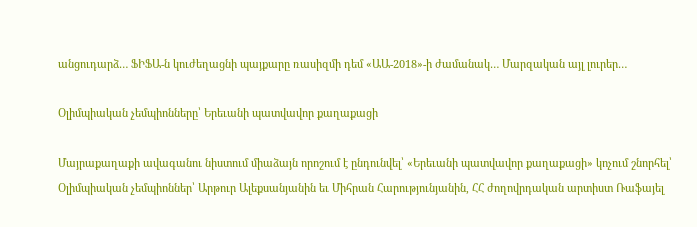անցուդարձ… ՖԻՖԱ-ն կուժեղացնի պայքարը ռասիզմի դեմ «ԱԱ-2018»-ի ժամանակ… Մարզական այլ լուրեր…

Օլիմպիական չեմպիոնները՝ Երեւանի պատվավոր քաղաքացի

Մայրաքաղաքի ավագանու նիստում միաձայն որոշում է ընդունվել՝ «Երեւանի պատվավոր քաղաքացի» կոչում շնորհել՝ Օլիմպիական չեմպիոններ՝ Արթուր Ալեքսանյանին եւ Միհրան Հարությունյանին, ՀՀ ժողովրդական արտիստ Ռաֆայել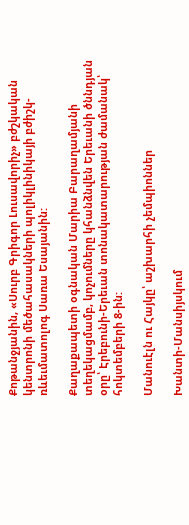Քոթանջյանին, «Սուրբ Գրիգոր Լուսավորիչ» բժշկական կենտրոնի մեծահասակների պոլիկլինիկայի բժիշկ-ռևեւմատոլոգ Սառա Եսայանին:

Քաղաքապետի օգնական Մարիա Բարաղամյանի տեղեկացմամբ, կոչումները կհանձնվեն Երեւանի ծննդյան օրը՝ Էրեբունի-Երեւան տոնակատարության ժամանակ՝ հոկտեմբերի 8-ին:

Մանուէլն ու Հայկը՝ աշխարհի չեմպիոններ

Խանտի-Մանսիյսկում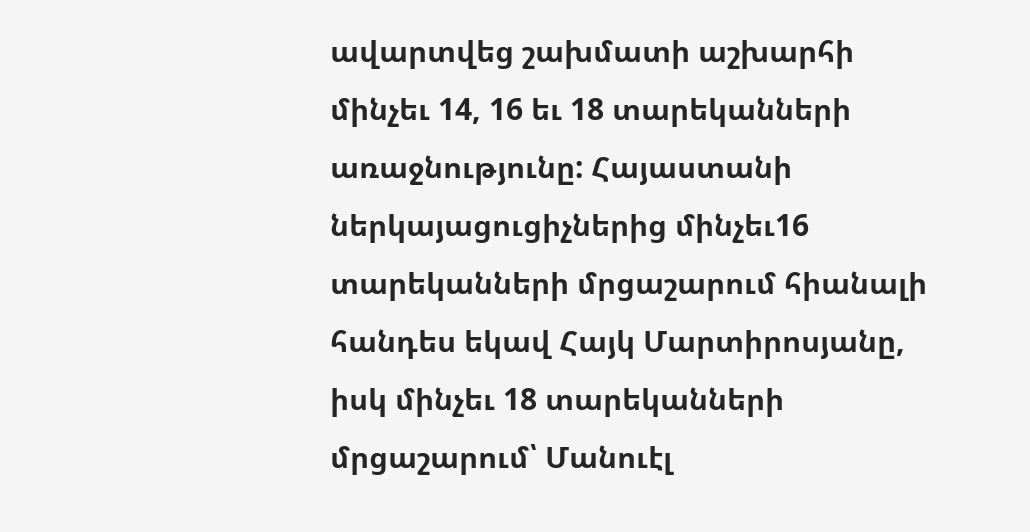ավարտվեց շախմատի աշխարհի մինչեւ 14, 16 եւ 18 տարեկանների առաջնությունը: Հայաստանի ներկայացուցիչներից մինչեւ16 տարեկանների մրցաշարում հիանալի հանդես եկավ Հայկ Մարտիրոսյանը, իսկ մինչեւ 18 տարեկանների մրցաշարում՝ Մանուէլ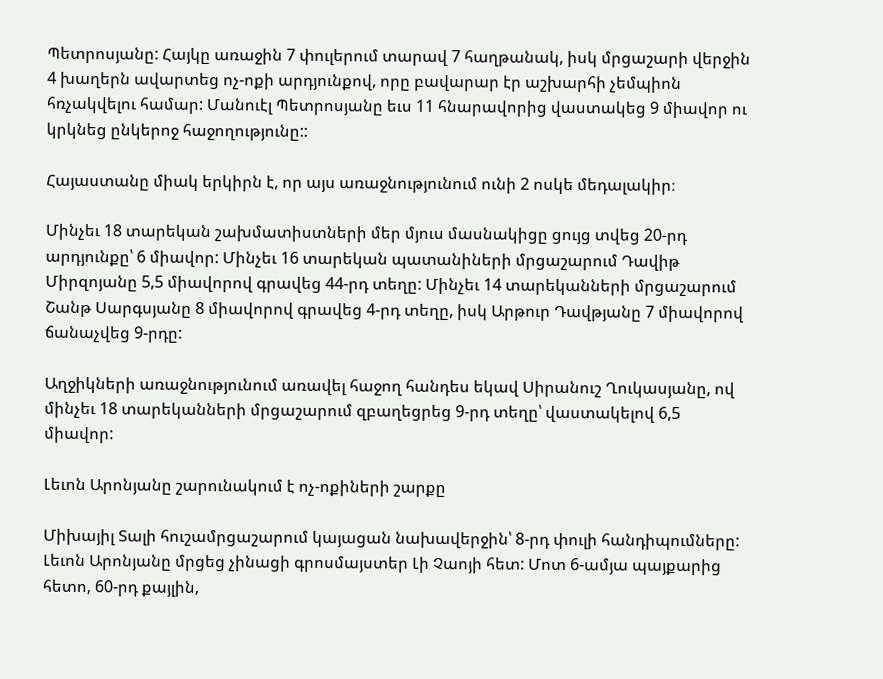Պետրոսյանը: Հայկը առաջին 7 փուլերում տարավ 7 հաղթանակ, իսկ մրցաշարի վերջին 4 խաղերն ավարտեց ոչ-ոքի արդյունքով, որը բավարար էր աշխարհի չեմպիոն հռչակվելու համար: Մանուէլ Պետրոսյանը եւս 11 հնարավորից վաստակեց 9 միավոր ու կրկնեց ընկերոջ հաջողությունը::

Հայաստանը միակ երկիրն է, որ այս առաջնությունում ունի 2 ոսկե մեդալակիր։

Մինչեւ 18 տարեկան շախմատիստների մեր մյուս մասնակիցը ցույց տվեց 20-րդ արդյունքը՝ 6 միավոր: Մինչեւ 16 տարեկան պատանիների մրցաշարում Դավիթ Միրզոյանը 5,5 միավորով գրավեց 44-րդ տեղը: Մինչեւ 14 տարեկանների մրցաշարում Շանթ Սարգսյանը 8 միավորով գրավեց 4-րդ տեղը, իսկ Արթուր Դավթյանը 7 միավորով ճանաչվեց 9-րդը:

Աղջիկների առաջնությունում առավել հաջող հանդես եկավ Սիրանուշ Ղուկասյանը, ով մինչեւ 18 տարեկանների մրցաշարում զբաղեցրեց 9-րդ տեղը՝ վաստակելով 6,5 միավոր:

Լեւոն Արոնյանը շարունակում է ոչ-ոքիների շարքը

Միխայիլ Տալի հուշամրցաշարում կայացան նախավերջին՝ 8-րդ փուլի հանդիպումները: Լեւոն Արոնյանը մրցեց չինացի գրոսմայստեր Լի Չաոյի հետ: Մոտ 6-ամյա պայքարից հետո, 60-րդ քայլին,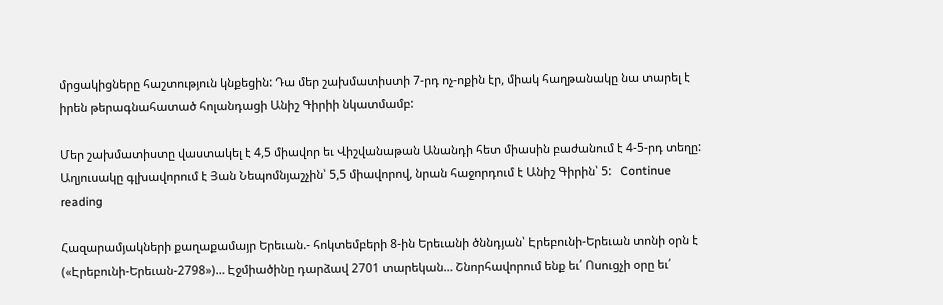մրցակիցները հաշտություն կնքեցին: Դա մեր շախմատիստի 7-րդ ոչ-ոքին էր, միակ հաղթանակը նա տարել է իրեն թերագնահատած հոլանդացի Անիշ Գիրիի նկատմամբ:

Մեր շախմատիստը վաստակել է 4,5 միավոր եւ Վիշվանաթան Անանդի հետ միասին բաժանում է 4-5-րդ տեղը: Աղյուսակը գլխավորում է Յան Նեպոմնյաշչին՝ 5,5 միավորով, նրան հաջորդում է Անիշ Գիրին՝ 5:   Continue reading

Հազարամյակների քաղաքամայր Երեւան.- հոկտեմբերի 8-ին Երեւանի ծննդյան՝ Էրեբունի-Երեւան տոնի օրն է («Էրեբունի-Երեւան-2798»)… Էջմիածինը դարձավ 2701 տարեկան… Շնորհավորում ենք եւ՛ Ոսուցչի օրը եւ՛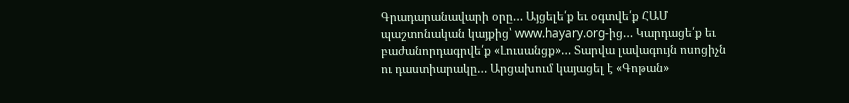Գրադարանավարի օրը… Այցելե՛ք եւ օգտվե՛ք ՀԱՄ պաշտոնական կայքից՝ www.hayary.org-ից… Կարդացե՛ք եւ բաժանորդագրվե՛ք «Լուսանցք»… Տարվա լավագույն ոսոցիչն ու դաստիարակը… Արցախում կայացել է «Գոթան»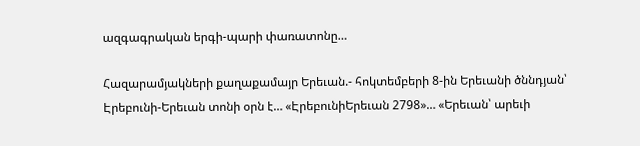ազգագրական երգի-պարի փառատոնը…

Հազարամյակների քաղաքամայր Երեւան.- հոկտեմբերի 8-ին Երեւանի ծննդյան՝ Էրեբունի-Երեւան տոնի օրն է… «ԷրեբունիԵրեւան 2798»… «Երեւան՝ արեւի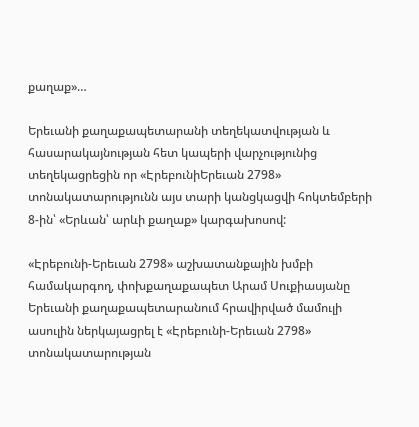քաղաք»…

Երեւանի քաղաքապետարանի տեղեկատվության և հասարակայնության հետ կապերի վարչությունից տեղեկացրեցին որ «ԷրեբունիԵրեւան 2798» տոնակատարությունն այս տարի կանցկացվի հոկտեմբերի 8-ին՝ «Երևան՝ արևի քաղաք» կարգախոսով:

«Էրեբունի-Երեւան 2798» աշխատանքային խմբի համակարգող, փոխքաղաքապետ Արամ Սուքիասյանը Երեւանի քաղաքապետարանում հրավիրված մամուլի ասուլին ներկայացրել է «Էրեբունի-Երեւան 2798» տոնակատարության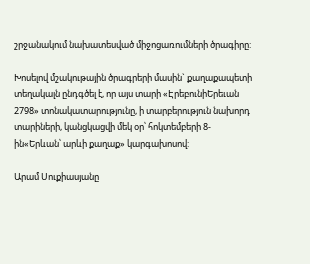շրջանակում նախատեսված միջոցառումների ծրագիրը:

Խոսելով մշակութային ծրագրերի մասին` քաղաքապետի տեղակալն ընդգծել է, որ այս տարի «ԷրեբունիԵրեւան 2798» տոնակատարությունը, ի տարբերություն նախորդ տարիների, կանցկացվի մեկ օր՝ հոկտեմբերի 8-ին«Երևան՝ արևի քաղաք» կարգախոսով:

Արամ Սուքիասյանը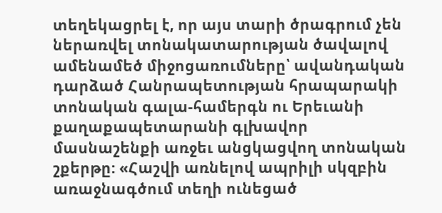տեղեկացրել է, որ այս տարի ծրագրում չեն ներառվել տոնակատարության ծավալով ամենամեծ միջոցառումները՝ ավանդական դարձած Հանրապետության հրապարակի տոնական գալա-համերգն ու Երեւանի քաղաքապետարանի գլխավոր մասնաշենքի առջեւ անցկացվող տոնական շքերթը: «Հաշվի առնելով ապրիլի սկզբին առաջնագծում տեղի ունեցած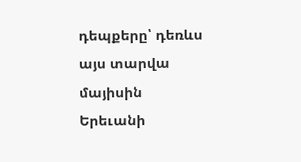դեպքերը՝ դեռևս այս տարվա մայիսին Երեւանի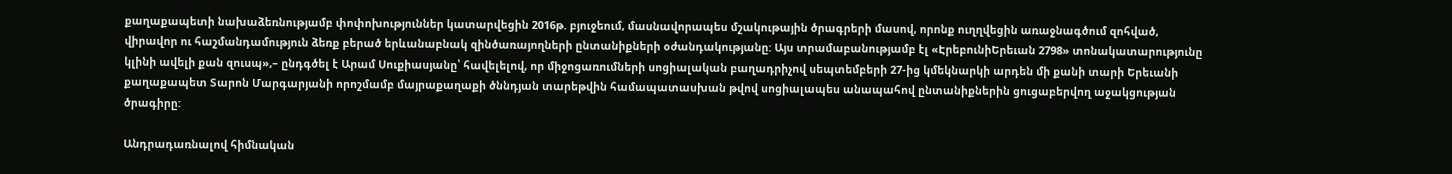քաղաքապետի նախաձեռնությամբ փոփոխություններ կատարվեցին 2016թ. բյուջեում, մասնավորապես մշակութային ծրագրերի մասով, որոնք ուղղվեցին առաջնագծում զոհված, վիրավոր ու հաշմանդամություն ձեռք բերած երևանաբնակ զինծառայողների ընտանիքների օժանդակությանը: Այս տրամաբանությամբ էլ «ԷրեբունիԵրեւան 2798» տոնակատարությունը կլինի ավելի քան զուսպ»,– ընդգծել է Արամ Սուքիասյանը՝ հավելելով, որ միջոցառումների սոցիալական բաղադրիչով սեպտեմբերի 27-ից կմեկնարկի արդեն մի քանի տարի Երեւանի քաղաքապետ Տարոն Մարգարյանի որոշմամբ մայրաքաղաքի ծննդյան տարեթվին համապատասխան թվով սոցիալապես անապահով ընտանիքներին ցուցաբերվող աջակցության ծրագիրը:

Անդրադառնալով հիմնական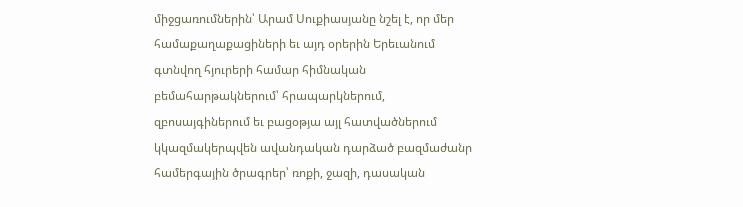միջցառումներին՝ Արամ Սուքիասյանը նշել է, որ մեր համաքաղաքացիների եւ այդ օրերին Երեւանում գտնվող հյուրերի համար հիմնական բեմահարթակներում՝ հրապարկներում, զբոսայգիներում եւ բացօթյա այլ հատվածներում կկազմակերպվեն ավանդական դարձած բազմաժանր համերգային ծրագրեր՝ ռոքի, ջազի, դասական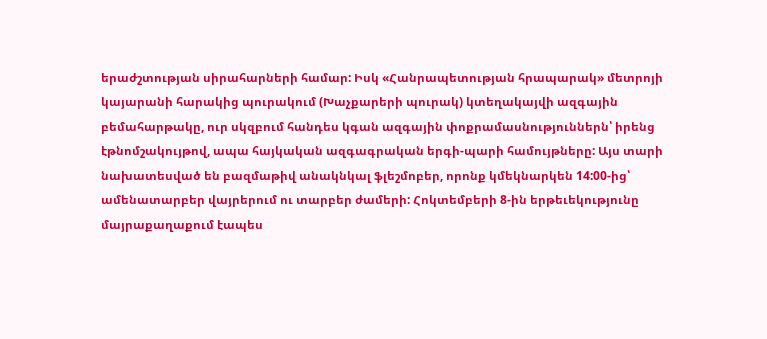երաժշտության սիրահարների համար: Իսկ «Հանրապետության հրապարակ» մետրոյի կայարանի հարակից պուրակում (Խաչքարերի պուրակ) կտեղակայվի ազգային բեմահարթակը, ուր սկզբում հանդես կգան ազգային փոքրամասնություններն՝ իրենց էթնոմշակույթով, ապա հայկական ազգագրական երգի-պարի համույթները: Այս տարի նախատեսված են բազմաթիվ անակնկալ ֆլեշմոբեր, որոնք կմեկնարկեն 14:00-ից՝ ամենատարբեր վայրերում ու տարբեր ժամերի: Հոկտեմբերի 8-ին երթեւեկությունը մայրաքաղաքում էապես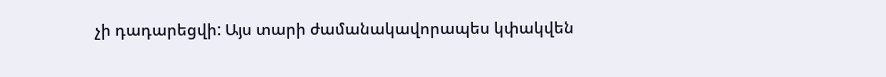չի դադարեցվի: Այս տարի ժամանակավորապես կփակվեն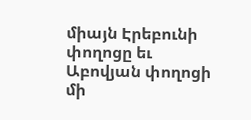միայն Էրեբունի փողոցը եւ Աբովյան փողոցի մի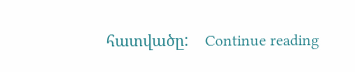հատվածը:    Continue reading